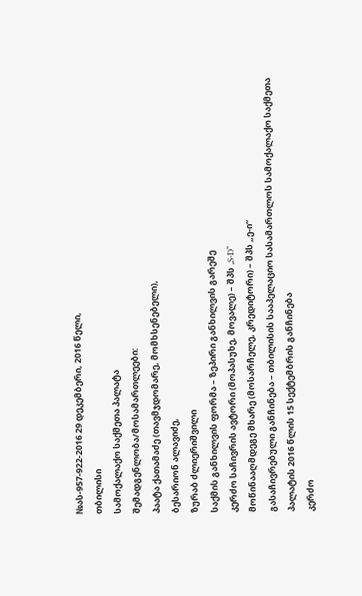№ას-957-922-2016 29 დეკემბერი, 2016 წელი,
თბილისი
სამოქალაქო საქმეთა პალატა
შემადგენლობა/მოსამართლეები:
პაატა ქათამაძე (თავმჯდომარე, მომხსენებელი),
ბესარიონ ალავიძე,
ზურაბ ძლიერიშვილი
საქმის განხილვის ფორმა – ზეპირი განხილვის გარეშე
კერძო საჩივრის ავტორი (მოპასუხე, მოვალე) – შპს „S-D“
მოწინააღმდეგე მხარე (მოსარჩელე, კრედიტორი) – შპს „ე-ი“
გასაჩივრებული განჩინება – თბილისის სააპელაციო სასამართლოს სამოქალაქო საქმეთა პალატის 2016 წლის 15 სექტემბრის განჩინება
კერძო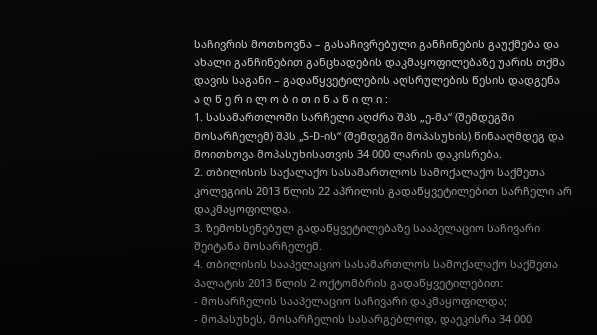საჩივრის მოთხოვნა – გასაჩივრებული განჩინების გაუქმება და ახალი განჩინებით განცხადების დაკმაყოფილებაზე უარის თქმა
დავის საგანი – გადაწყვეტილების აღსრულების წესის დადგენა
ა ღ წ ე რ ი ლ ო ბ ი თ ი ნ ა წ ი ლ ი :
1. სასამართლოში სარჩელი აღძრა შპს „ე-მა“ (შემდეგში მოსარჩელემ) შპს „S-D-ის“ (შემდეგში მოპასუხის) წინააღმდეგ და მოითხოვა მოპასუხისათვის 34 000 ლარის დაკისრება.
2. თბილისის საქალაქო სასამართლოს სამოქალაქო საქმეთა კოლეგიის 2013 წლის 22 აპრილის გადაწყვეტილებით სარჩელი არ დაკმაყოფილდა.
3. ზემოხსენებულ გადაწყვეტილებაზე სააპელაციო საჩივარი შეიტანა მოსარჩელემ.
4. თბილისის სააპელაციო სასამართლოს სამოქალაქო საქმეთა პალატის 2013 წლის 2 ოქტომბრის გადაწყვეტილებით:
- მოსარჩელის სააპელაციო საჩივარი დაკმაყოფილდა;
- მოპასუხეს, მოსარჩელის სასარგებლოდ, დაეკისრა 34 000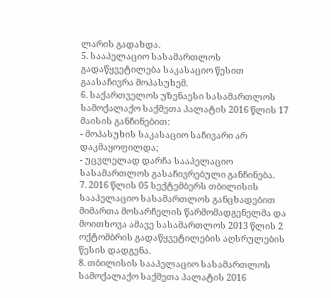ლარის გადახდა.
5. სააპელაციო სასამართლოს გადაწყვეტილება საკასაციო წესით გაასაჩივრა მოპასუხემ.
6. საქართველოს უზენაესი სასამართლოს სამოქალაქო საქმეთა პალატის 2016 წლის 17 მაისის განჩინებით:
- მოპასუხის საკასაციო საჩივარი არ დაკმაყოფილდა;
- უცვლელად დარჩა სააპელაციო სასამართლოს გასაჩივრებული განჩინება.
7. 2016 წლის 05 სექტემბერს თბილისის სააპელაციო სასამართლოს განცხადებით მიმართა მოსარჩელის წარმომადგენელმა და მოითხოვა ამავე სასამართლოს 2013 წლის 2 ოქტომბრის გადაწყვეტილების აღსრულების წესის დადგენა.
8. თბილისის სააპელაციო სასამართლოს სამოქალაქო საქმეთა პალატის 2016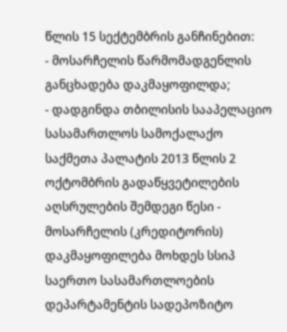წლის 15 სექტემბრის განჩინებით:
- მოსარჩელის წარმომადგენლის განცხადება დაკმაყოფილდა;
- დადგინდა თბილისის სააპელაციო სასამართლოს სამოქალაქო საქმეთა პალატის 2013 წლის 2 ოქტომბრის გადაწყვეტილების აღსრულების შემდეგი წესი - მოსარჩელის (კრედიტორის) დაკმაყოფილება მოხდეს სსიპ საერთო სასამართლოების დეპარტამენტის სადეპოზიტო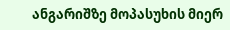ანგარიშზე მოპასუხის მიერ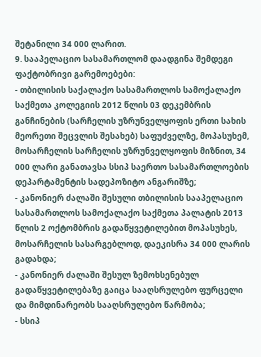შეტანილი 34 000 ლარით.
9. სააპელაციო სასამართლომ დაადგინა შემდეგი ფაქტობრივი გარემოებები:
- თბილისის საქალაქო სასამართლოს სამოქალაქო საქმეთა კოლეგიის 2012 წლის 03 დეკემბრის განჩინების (სარჩელის უზრუნველყოფის ერთი სახის მეორეთი შეცვლის შესახებ) საფუძველზე, მოპასუხემ, მოსარჩელის სარჩელის უზრუნველყოფის მიზნით, 34 000 ლარი განათავსა სსიპ საერთო სასამართლოების დეპარტამენტის სადეპოზიტო ანგარიშზე;
- კანონიერ ძალაში შესული თბილისის სააპელაციო სასამართლოს სამოქალაქო საქმეთა პალატის 2013 წლის 2 ოქტომბრის გადაწყვეტილებით მოპასუხეს, მოსარჩელის სასარგებლოდ, დაეკისრა 34 000 ლარის გადახდა;
- კანონიერ ძალაში შესულ ზემოხსენებულ გადაწყვეტილებაზე გაიცა სააღსრულებო ფურცელი და მიმდინარეობს სააღსრულებო წარმობა;
- სსიპ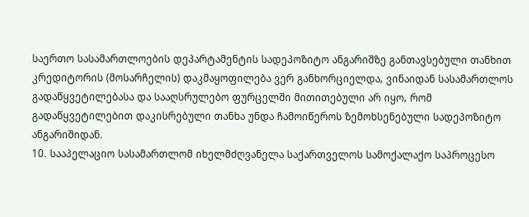საერთო სასამართლოების დეპარტამენტის სადეპოზიტო ანგარიშზე განთავსებული თანხით კრედიტორის (მოსარჩელის) დაკმაყოფილება ვერ განხორციელდა, ვინაიდან სასამართლოს გადაწყვეტილებასა და სააღსრულებო ფურცელში მითითებული არ იყო, რომ გადაწყვეტილებით დაკისრებული თანხა უნდა ჩამოიწეროს ზემოხსენებული სადეპოზიტო ანგარიშიდან.
10. სააპელაციო სასამართლომ იხელმძღვანელა საქართველოს სამოქალაქო საპროცესო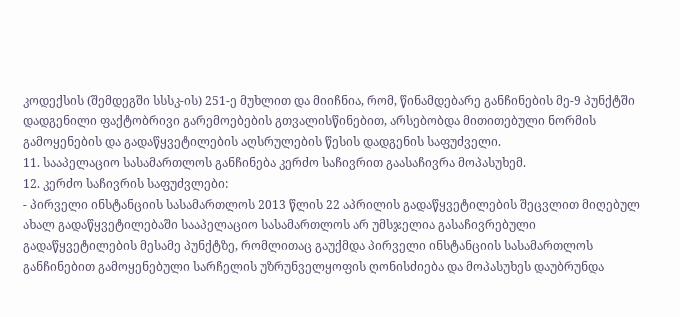კოდექსის (შემდეგში სსსკ-ის) 251-ე მუხლით და მიიჩნია, რომ, წინამდებარე განჩინების მე-9 პუნქტში დადგენილი ფაქტობრივი გარემოებების გთვალისწინებით, არსებობდა მითითებული ნორმის გამოყენების და გადაწყვეტილების აღსრულების წესის დადგენის საფუძველი.
11. სააპელაციო სასამართლოს განჩინება კერძო საჩივრით გაასაჩივრა მოპასუხემ.
12. კერძო საჩივრის საფუძვლები:
- პირველი ინსტანციის სასამართლოს 2013 წლის 22 აპრილის გადაწყვეტილების შეცვლით მიღებულ ახალ გადაწყვეტილებაში სააპელაციო სასამართლოს არ უმსჯელია გასაჩივრებული გადაწყვეტილების მესამე პუნქტზე, რომლითაც გაუქმდა პირველი ინსტანციის სასამართლოს განჩინებით გამოყენებული სარჩელის უზრუნველყოფის ღონისძიება და მოპასუხეს დაუბრუნდა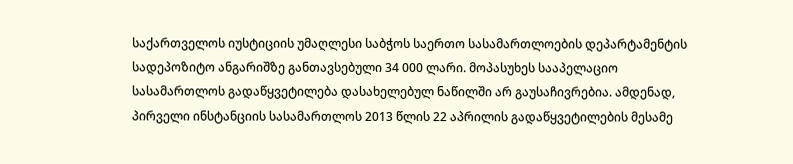საქართველოს იუსტიციის უმაღლესი საბჭოს საერთო სასამართლოების დეპარტამენტის სადეპოზიტო ანგარიშზე განთავსებული 34 000 ლარი. მოპასუხეს სააპელაციო სასამართლოს გადაწყვეტილება დასახელებულ ნაწილში არ გაუსაჩივრებია. ამდენად, პირველი ინსტანციის სასამართლოს 2013 წლის 22 აპრილის გადაწყვეტილების მესამე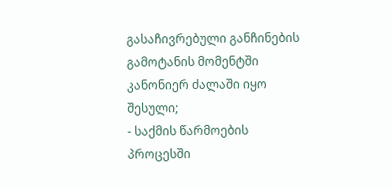გასაჩივრებული განჩინების გამოტანის მომენტში კანონიერ ძალაში იყო შესული;
- საქმის წარმოების პროცესში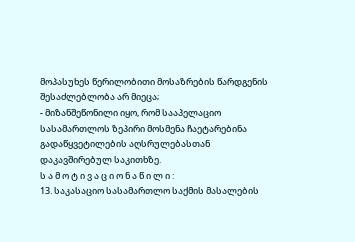მოპასუხეს წერილობითი მოსაზრების წარდგენის შესაძლებლობა არ მიეცა;
- მიზანშეწონილი იყო, რომ სააპელაციო სასამართლოს ზეპირი მოსმენა ჩაეტარებინა გადაწყვეტილების აღსრულებასთან დაკავშირებულ საკითხზე.
ს ა მ ო ტ ი ვ ა ც ი ო ნ ა წ ი ლ ი :
13. საკასაციო სასამართლო საქმის მასალების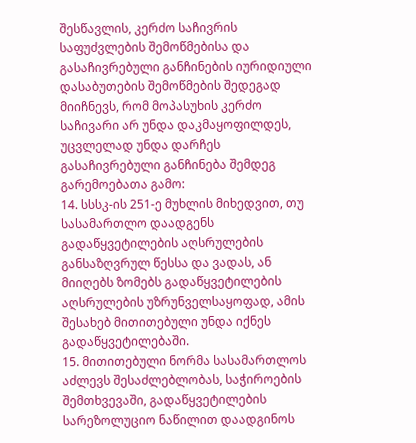შესწავლის, კერძო საჩივრის საფუძვლების შემოწმებისა და გასაჩივრებული განჩინების იურიდიული დასაბუთების შემოწმების შედეგად მიიჩნევს, რომ მოპასუხის კერძო საჩივარი არ უნდა დაკმაყოფილდეს, უცვლელად უნდა დარჩეს გასაჩივრებული განჩინება შემდეგ გარემოებათა გამო:
14. სსსკ-ის 251-ე მუხლის მიხედვით, თუ სასამართლო დაადგენს გადაწყვეტილების აღსრულების განსაზღვრულ წესსა და ვადას, ან მიიღებს ზომებს გადაწყვეტილების აღსრულების უზრუნველსაყოფად, ამის შესახებ მითითებული უნდა იქნეს გადაწყვეტილებაში.
15. მითითებული ნორმა სასამართლოს აძლევს შესაძლებლობას, საჭიროების შემთხვევაში, გადაწყვეტილების სარეზოლუციო ნაწილით დაადგინოს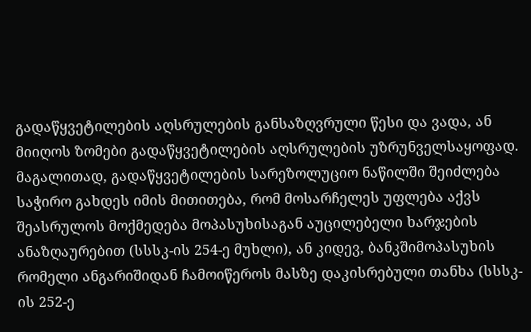გადაწყვეტილების აღსრულების განსაზღვრული წესი და ვადა, ან მიიღოს ზომები გადაწყვეტილების აღსრულების უზრუნველსაყოფად. მაგალითად, გადაწყვეტილების სარეზოლუციო ნაწილში შეიძლება საჭირო გახდეს იმის მითითება, რომ მოსარჩელეს უფლება აქვს შეასრულოს მოქმედება მოპასუხისაგან აუცილებელი ხარჯების ანაზღაურებით (სსსკ-ის 254-ე მუხლი), ან კიდევ, ბანკშიმოპასუხის რომელი ანგარიშიდან ჩამოიწეროს მასზე დაკისრებული თანხა (სსსკ-ის 252-ე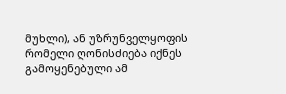მუხლი), ან უზრუნველყოფის რომელი ღონისძიება იქნეს გამოყენებული ამ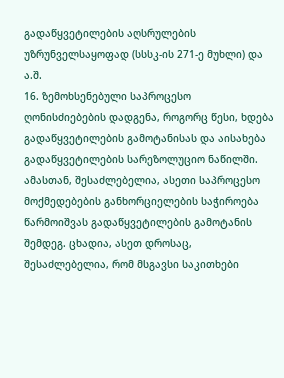გადაწყვეტილების აღსრულების უზრუნველსაყოფად (სსსკ-ის 271-ე მუხლი) და ა.შ.
16. ზემოხსენებული საპროცესო ღონისძიებების დადგენა, როგორც წესი, ხდება გადაწყვეტილების გამოტანისას და აისახება გადაწყვეტილების სარეზოლუციო ნაწილში. ამასთან, შესაძლებელია, ასეთი საპროცესო მოქმედებების განხორციელების საჭიროება წარმოიშვას გადაწყვეტილების გამოტანის შემდეგ. ცხადია, ასეთ დროსაც, შესაძლებელია, რომ მსგავსი საკითხები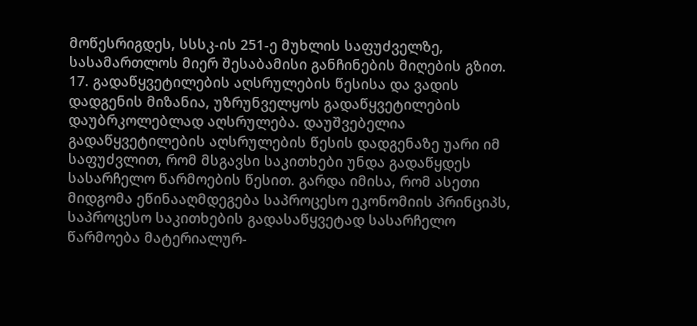მოწესრიგდეს, სსსკ-ის 251-ე მუხლის საფუძველზე, სასამართლოს მიერ შესაბამისი განჩინების მიღების გზით.
17. გადაწყვეტილების აღსრულების წესისა და ვადის დადგენის მიზანია, უზრუნველყოს გადაწყვეტილების დაუბრკოლებლად აღსრულება. დაუშვებელია გადაწყვეტილების აღსრულების წესის დადგენაზე უარი იმ საფუძვლით, რომ მსგავსი საკითხები უნდა გადაწყდეს სასარჩელო წარმოების წესით. გარდა იმისა, რომ ასეთი მიდგომა ეწინააღმდეგება საპროცესო ეკონომიის პრინციპს, საპროცესო საკითხების გადასაწყვეტად სასარჩელო წარმოება მატერიალურ-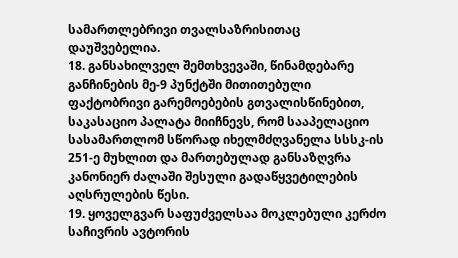სამართლებრივი თვალსაზრისითაც დაუშვებელია.
18. განსახილველ შემთხვევაში, წინამდებარე განჩინების მე-9 პუნქტში მითითებული ფაქტობრივი გარემოებების გთვალისწინებით, საკასაციო პალატა მიიჩნევს, რომ სააპელაციო სასამართლომ სწორად იხელმძღვანელა სსსკ-ის 251-ე მუხლით და მართებულად განსაზღვრა კანონიერ ძალაში შესული გადაწყვეტილების აღსრულების წესი.
19. ყოველგვარ საფუძველსაა მოკლებული კერძო საჩივრის ავტორის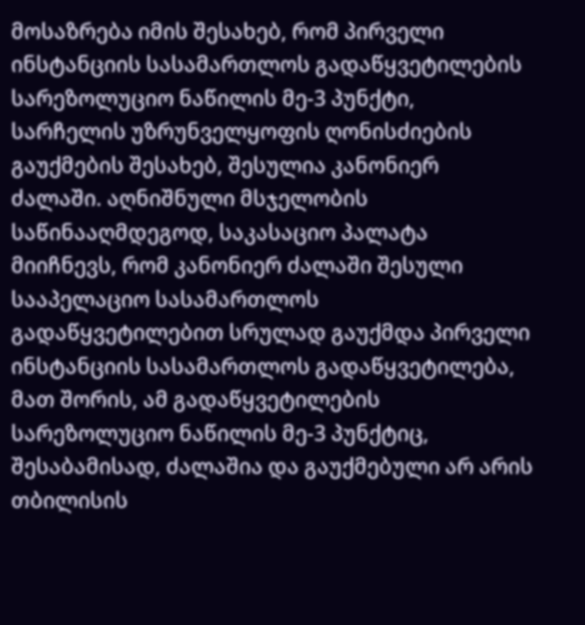მოსაზრება იმის შესახებ, რომ პირველი ინსტანციის სასამართლოს გადაწყვეტილების სარეზოლუციო ნაწილის მე-3 პუნქტი, სარჩელის უზრუნველყოფის ღონისძიების გაუქმების შესახებ, შესულია კანონიერ ძალაში. აღნიშნული მსჯელობის საწინააღმდეგოდ, საკასაციო პალატა მიიჩნევს, რომ კანონიერ ძალაში შესული სააპელაციო სასამართლოს გადაწყვეტილებით სრულად გაუქმდა პირველი ინსტანციის სასამართლოს გადაწყვეტილება, მათ შორის, ამ გადაწყვეტილების სარეზოლუციო ნაწილის მე-3 პუნქტიც, შესაბამისად, ძალაშია და გაუქმებული არ არის თბილისის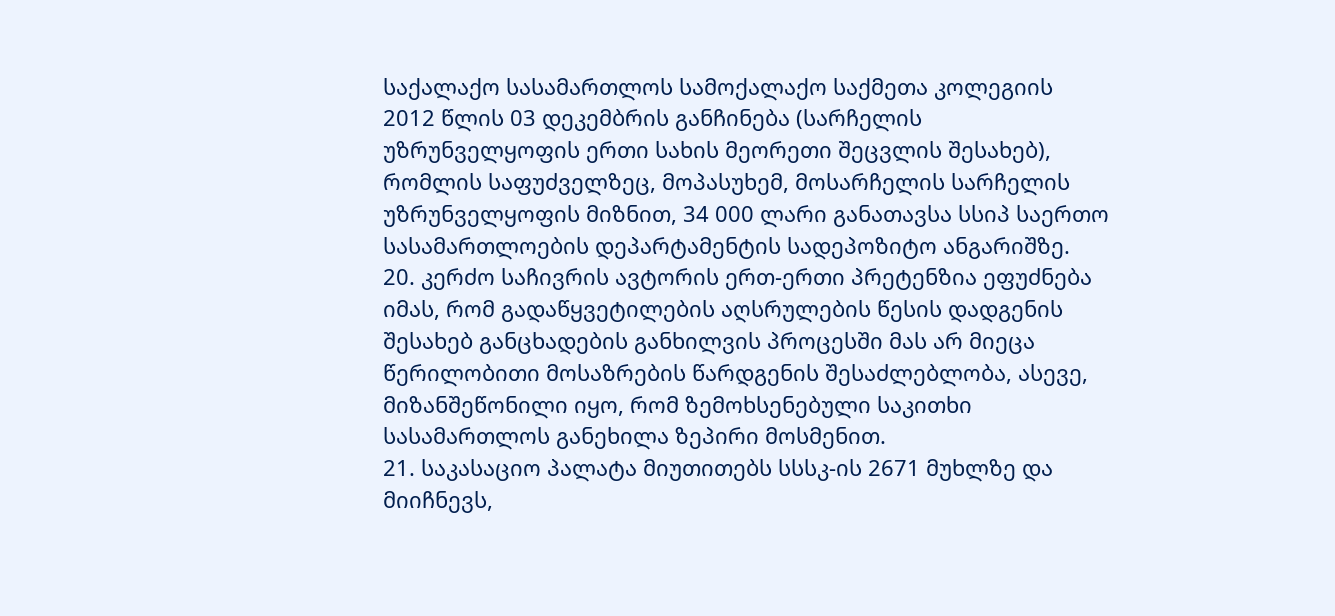საქალაქო სასამართლოს სამოქალაქო საქმეთა კოლეგიის 2012 წლის 03 დეკემბრის განჩინება (სარჩელის უზრუნველყოფის ერთი სახის მეორეთი შეცვლის შესახებ), რომლის საფუძველზეც, მოპასუხემ, მოსარჩელის სარჩელის უზრუნველყოფის მიზნით, 34 000 ლარი განათავსა სსიპ საერთო სასამართლოების დეპარტამენტის სადეპოზიტო ანგარიშზე.
20. კერძო საჩივრის ავტორის ერთ-ერთი პრეტენზია ეფუძნება იმას, რომ გადაწყვეტილების აღსრულების წესის დადგენის შესახებ განცხადების განხილვის პროცესში მას არ მიეცა წერილობითი მოსაზრების წარდგენის შესაძლებლობა, ასევე, მიზანშეწონილი იყო, რომ ზემოხსენებული საკითხი სასამართლოს განეხილა ზეპირი მოსმენით.
21. საკასაციო პალატა მიუთითებს სსსკ-ის 2671 მუხლზე და მიიჩნევს,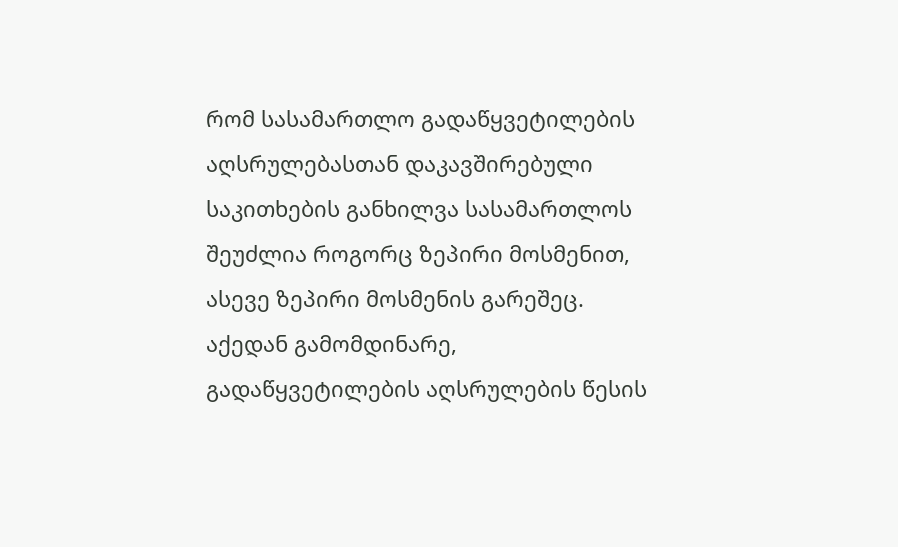რომ სასამართლო გადაწყვეტილების აღსრულებასთან დაკავშირებული საკითხების განხილვა სასამართლოს შეუძლია როგორც ზეპირი მოსმენით, ასევე ზეპირი მოსმენის გარეშეც. აქედან გამომდინარე, გადაწყვეტილების აღსრულების წესის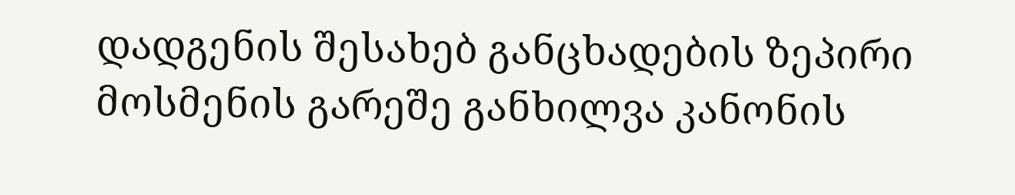დადგენის შესახებ განცხადების ზეპირი მოსმენის გარეშე განხილვა კანონის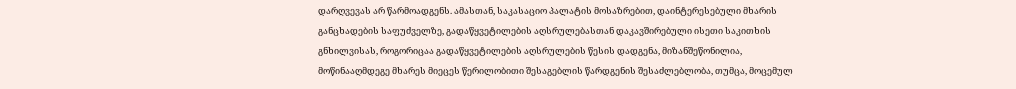დარღვევას არ წარმოადგენს. ამასთან, საკასაციო პალატის მოსაზრებით, დაინტერესებული მხარის განცხადების საფუძველზე, გადაწყვეტილების აღსრულებასთან დაკავშირებული ისეთი საკითხის გნხილვისას, როგორიცაა გადაწყვეტილების აღსრულების წესის დადგენა, მიზანშეწონილია, მოწინააღმდეგე მხარეს მიეცეს წერილობითი შესაგებლის წარდგენის შესაძლებლობა, თუმცა, მოცემულ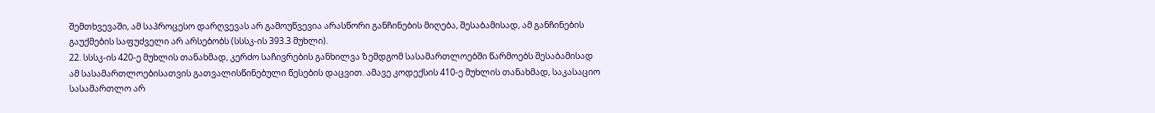შემთხვევაში, ამ საპროცესო დარღვევას არ გამოუწვევია არასწორი განჩინების მიღება, შესაბამისად, ამ განჩინების გაუქმების საფუძველი არ არსებობს (სსსკ-ის 393.3 მუხლი).
22. სსსკ-ის 420-ე მუხლის თანახმად, კერძო საჩივრების განხილვა ზემდგომ სასამართლოებში წარმოებს შესაბამისად ამ სასამართლოებისათვის გათვალისწინებული წესების დაცვით. ამავე კოდექსის 410-ე მუხლის თანახმად, საკასაციო სასამართლო არ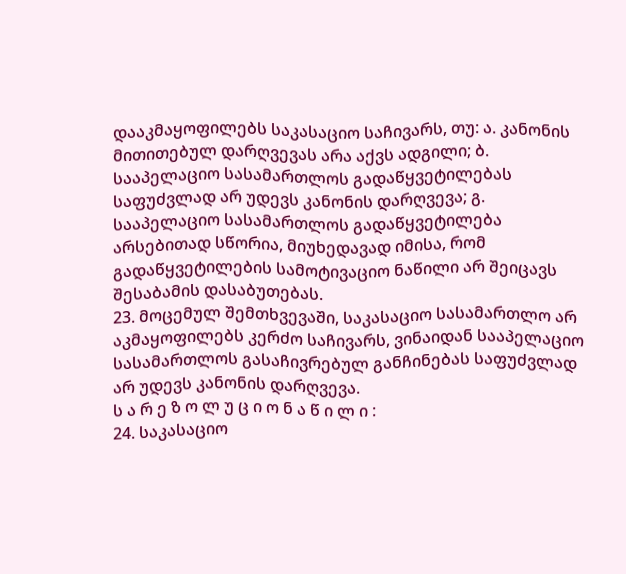დააკმაყოფილებს საკასაციო საჩივარს, თუ: ა. კანონის მითითებულ დარღვევას არა აქვს ადგილი; ბ. სააპელაციო სასამართლოს გადაწყვეტილებას საფუძვლად არ უდევს კანონის დარღვევა; გ. სააპელაციო სასამართლოს გადაწყვეტილება არსებითად სწორია, მიუხედავად იმისა, რომ გადაწყვეტილების სამოტივაციო ნაწილი არ შეიცავს შესაბამის დასაბუთებას.
23. მოცემულ შემთხვევაში, საკასაციო სასამართლო არ აკმაყოფილებს კერძო საჩივარს, ვინაიდან სააპელაციო სასამართლოს გასაჩივრებულ განჩინებას საფუძვლად არ უდევს კანონის დარღვევა.
ს ა რ ე ზ ო ლ უ ც ი ო ნ ა წ ი ლ ი :
24. საკასაციო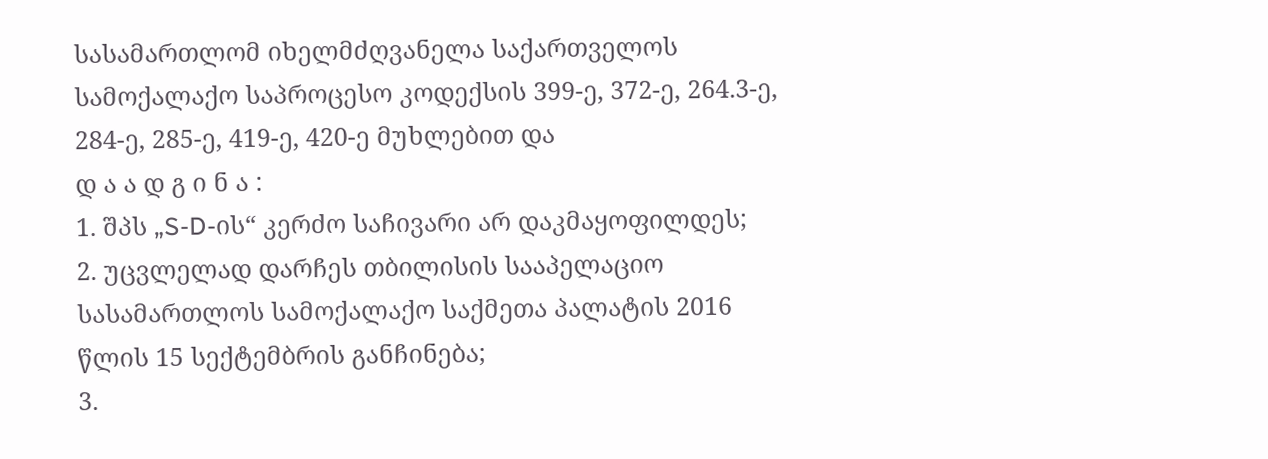სასამართლომ იხელმძღვანელა საქართველოს სამოქალაქო საპროცესო კოდექსის 399-ე, 372-ე, 264.3-ე, 284-ე, 285-ე, 419-ე, 420-ე მუხლებით და
დ ა ა დ გ ი ნ ა :
1. შპს „S-D-ის“ კერძო საჩივარი არ დაკმაყოფილდეს;
2. უცვლელად დარჩეს თბილისის სააპელაციო სასამართლოს სამოქალაქო საქმეთა პალატის 2016 წლის 15 სექტემბრის განჩინება;
3.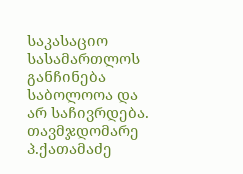საკასაციო სასამართლოს განჩინება საბოლოოა და არ საჩივრდება.
თავმჯდომარე პ.ქათამაძე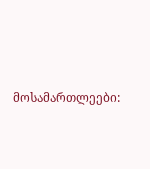მოსამართლეები: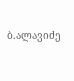ბ.ალავიძე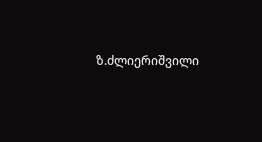ზ.ძლიერიშვილი